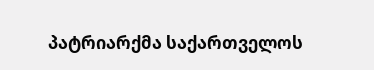პატრიარქმა საქართველოს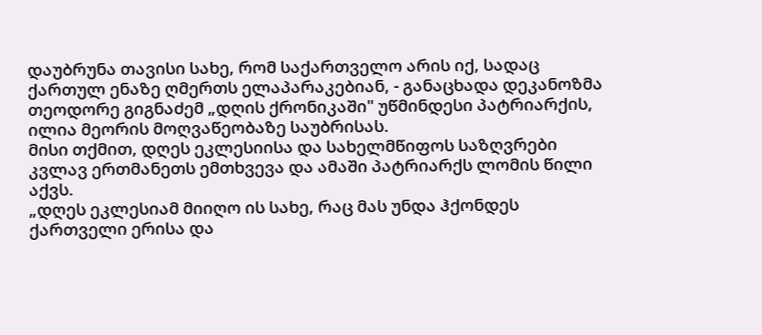დაუბრუნა თავისი სახე, რომ საქართველო არის იქ, სადაც ქართულ ენაზე ღმერთს ელაპარაკებიან, - განაცხადა დეკანოზმა თეოდორე გიგნაძემ „დღის ქრონიკაში" უწმინდესი პატრიარქის, ილია მეორის მოღვაწეობაზე საუბრისას.
მისი თქმით, დღეს ეკლესიისა და სახელმწიფოს საზღვრები კვლავ ერთმანეთს ემთხვევა და ამაში პატრიარქს ლომის წილი აქვს.
„დღეს ეკლესიამ მიიღო ის სახე, რაც მას უნდა ჰქონდეს ქართველი ერისა და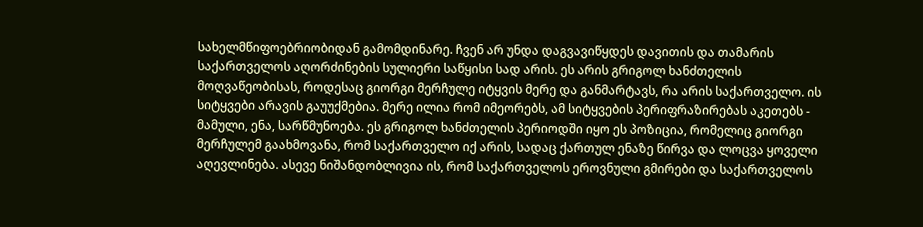სახელმწიფოებრიობიდან გამომდინარე. ჩვენ არ უნდა დაგვავიწყდეს დავითის და თამარის საქართველოს აღორძინების სულიერი საწყისი სად არის. ეს არის გრიგოლ ხანძთელის მოღვაწეობისას, როდესაც გიორგი მერჩულე იტყვის მერე და განმარტავს, რა არის საქართველო. ის სიტყვები არავის გაუუქმებია. მერე ილია რომ იმეორებს, ამ სიტყვების პერიფრაზირებას აკეთებს - მამული, ენა, სარწმუნოება. ეს გრიგოლ ხანძთელის პერიოდში იყო ეს პოზიცია, რომელიც გიორგი მერჩულემ გაახმოვანა, რომ საქართველო იქ არის, სადაც ქართულ ენაზე წირვა და ლოცვა ყოველი აღევლინება. ასევე ნიშანდობლივია ის, რომ საქართველოს ეროვნული გმირები და საქართველოს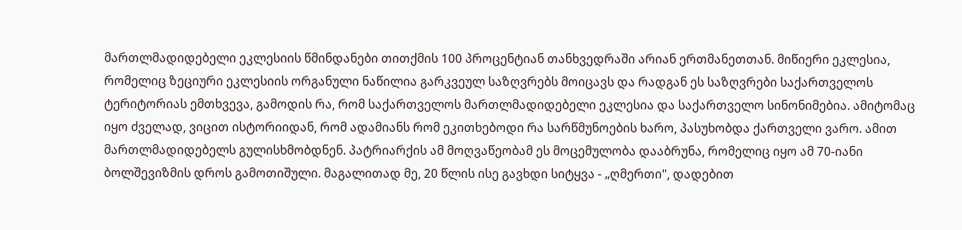მართლმადიდებელი ეკლესიის წმინდანები თითქმის 100 პროცენტიან თანხვედრაში არიან ერთმანეთთან. მიწიერი ეკლესია, რომელიც ზეციური ეკლესიის ორგანული ნაწილია გარკვეულ საზღვრებს მოიცავს და რადგან ეს საზღვრები საქართველოს ტერიტორიას ემთხვევა, გამოდის რა, რომ საქართველოს მართლმადიდებელი ეკლესია და საქართველო სინონიმებია. ამიტომაც იყო ძველად, ვიცით ისტორიიდან, რომ ადამიანს რომ ეკითხებოდი რა სარწმუნოების ხარო, პასუხობდა ქართველი ვარო. ამით მართლმადიდებელს გულისხმობდნენ. პატრიარქის ამ მოღვაწეობამ ეს მოცემულობა დააბრუნა, რომელიც იყო ამ 70-იანი ბოლშევიზმის დროს გამოთიშული. მაგალითად მე, 20 წლის ისე გავხდი სიტყვა - „ღმერთი", დადებით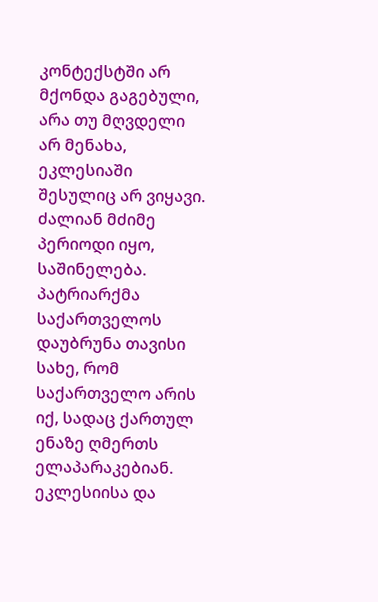კონტექსტში არ მქონდა გაგებული, არა თუ მღვდელი არ მენახა, ეკლესიაში შესულიც არ ვიყავი. ძალიან მძიმე პერიოდი იყო, საშინელება. პატრიარქმა საქართველოს დაუბრუნა თავისი სახე, რომ საქართველო არის იქ, სადაც ქართულ ენაზე ღმერთს ელაპარაკებიან. ეკლესიისა და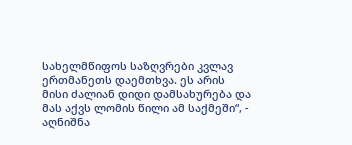სახელმწიფოს საზღვრები კვლავ ერთმანეთს დაემთხვა. ეს არის მისი ძალიან დიდი დამსახურება და მას აქვს ლომის წილი ამ საქმეში“, - აღნიშნა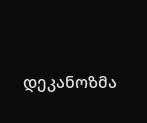დეკანოზმა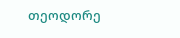თეოდორე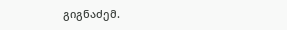გიგნაძემ.